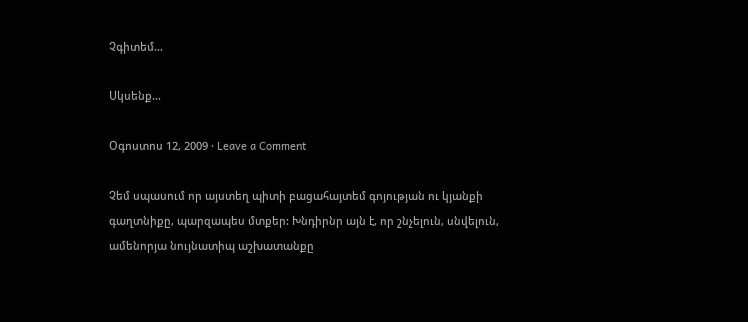Չգիտեմ…

Սկսենք…

Օգոստոս 12, 2009 · Leave a Comment

Չեմ սպասում որ այստեղ պիտի բացահայտեմ գոյության ու կյանքի գաղտնիքը, պարզապես մտքեր: Խնդիրնր այն է, որ շնչելուն, սնվելուն, ամենորյա նույնատիպ աշխատանքը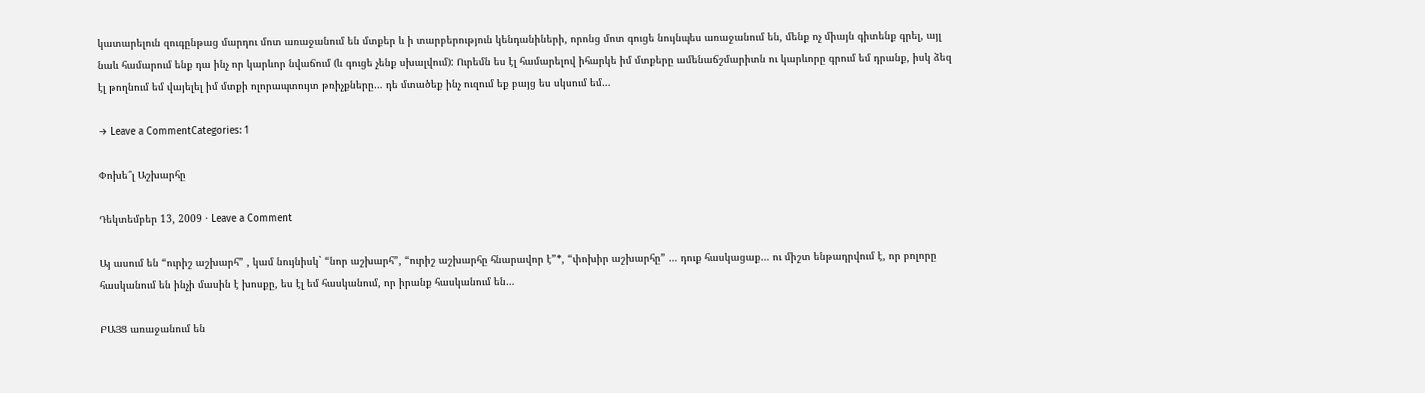կատարելուն զուգընթաց մարդու մոտ առաջանում են մտքեր և ի տարբերություն կենդանիների, որոնց մոտ գուցե նույնպես առաջանում են, մենք ոչ միայն գիտենք գրել, այլ նաև համարում ենք դա ինչ որ կարևոր նվաճում (և գուցե չենք սխալվում): Ուրեմն ես էլ համարելով իհարկե իմ մտքերը ամենաճշմարիտն ու կարևորը գրում եմ դրանք, իսկ ձեզ էլ թողնում եմ վայելել իմ մտքի ոլորապտույտ թռիչքները… դե մտածեք ինչ ուզում եք բայց ես սկսում եմ…

→ Leave a CommentCategories: 1

Փոխե՞լ Աշխարհը

Դեկտեմբեր 13, 2009 · Leave a Comment

Այ ասում են “ուրիշ աշխարհ” , կամ նույնիսկ` “նոր աշխարհ”, “ուրիշ աշխարհը հնարավոր է”*, “փոխիր աշխարհը” … դուք հասկացաք… ու միշտ ենթադրվում է, որ բոլորը հասկանում են ինչի մասին է խոսքը, ես էլ եմ հասկանում, որ իրանք հասկանում են…

ԲԱՅՑ առաջանում են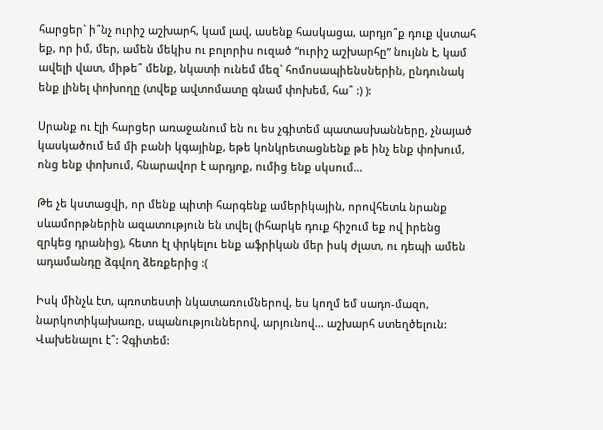հարցեր` ի՞նչ ուրիշ աշխարհ, կամ լավ, ասենք հասկացա, արդյո՞ք դուք վստահ եք, որ իմ, մեր, ամեն մեկիս ու բոլորիս ուզած “ուրիշ աշխարհը” նույնն է, կամ ավելի վատ, միթե՞ մենք, նկատի ունեմ մեզ` հոմոսապիենսներին, ընդունակ ենք լինել փոխողը (տվեք ավտոմատը գնամ փոխեմ, հա՞ :) ):

Սրանք ու էլի հարցեր առաջանում են ու ես չգիտեմ պատասխանները, չնայած կասկածում եմ մի բանի կգայինք, եթե կոնկրետացնենք թե ինչ ենք փոխում, ոնց ենք փոխում, հնարավոր է արդյոք, ումից ենք սկսում…

Թե չե կստացվի, որ մենք պիտի հարգենք ամերիկային, որովհետև նրանք սևամորթներին ազատություն են տվել (իհարկե դուք հիշում եք ով իրենց զրկեց դրանից), հետո էլ փրկելու ենք աֆրիկան մեր իսկ ժլատ, ու դեպի ամեն ադամանդը ձգվող ձեռքերից :(

Իսկ մինչև էտ, պռոտեստի նկատառումներով, ես կողմ եմ սադո-մազո, նարկոտիկախառը, սպանություններով, արյունով… աշխարհ ստեղծելուն: Վախենալու է՞: Չգիտեմ: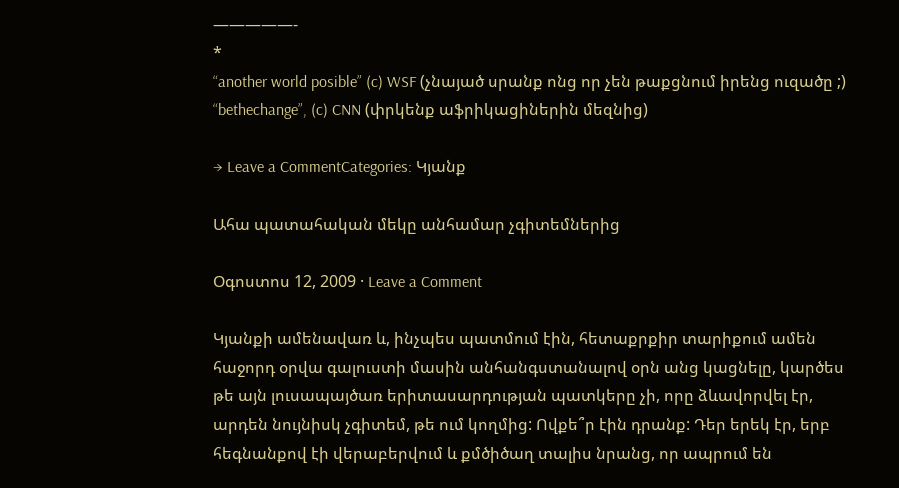—————-
*
“another world posible” (c) WSF (չնայած սրանք ոնց որ չեն թաքցնում իրենց ուզածը ;)
“bethechange”, (c) CNN (փրկենք աֆրիկացիներին մեզնից)

→ Leave a CommentCategories: Կյանք

Ահա պատահական մեկը անհամար չգիտեմներից

Օգոստոս 12, 2009 · Leave a Comment

Կյանքի ամենավառ և, ինչպես պատմում էին, հետաքրքիր տարիքում ամեն հաջորդ օրվա գալուստի մասին անհանգստանալով օրն անց կացնելը, կարծես թե այն լուսապայծառ երիտասարդության պատկերը չի, որը ձևավորվել էր, արդեն նույնիսկ չգիտեմ, թե ում կողմից: Ովքե՞ր էին դրանք: Դեր երեկ էր, երբ հեգնանքով էի վերաբերվում և քմծիծաղ տալիս նրանց, որ ապրում են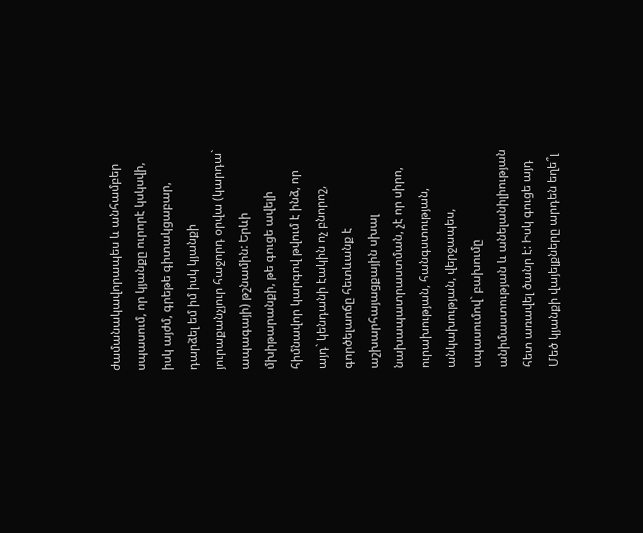ժամանակավորապես և անհամբեր սպասում, որ կյանքը ուրորէ կսկսվի, իսկ այժմ, գրեթե գիտակցաբար, դարձել եմ իմ իսկ կյանքի յուրաքանչյուր հաջորդ օրվա (կարդա` ապագայի) թշնամին: Երևի մխիթարանքի, թե գուցե ավելի հիմնավոր կարգով թվում է ինձ, որ այդ` կենդանի էակին ոչ բնորոշ, գործելաոճը հետևանք է աշխարհայացքային սխալ նախապատրաստման, չէ որ սիրո, ուրախության, հանգստության, անկախության, վերջապես, սպասումով` բախումը անիմաստության և անելանիլիության հետ առավել ծանր է: Իսկ գուցե այդ Մեծ կյանքի վայելքները արդեն եղե՞լ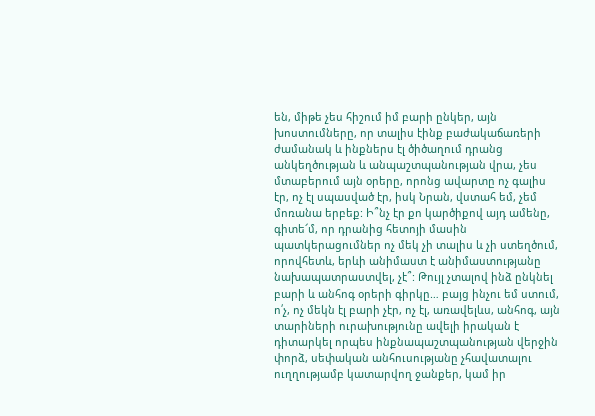են, միթե չես հիշում իմ բարի ընկեր, այն խոստումները, որ տալիս էինք բաժակաճառերի ժամանակ և ինքներս էլ ծիծաղում դրանց անկեղծության և անպաշտպանության վրա, չես մտաբերում այն օրերը, որոնց ավարտը ոչ գալիս էր, ոչ էլ սպասված էր, իսկ Նրան, վստահ եմ, չեմ մոռանա երբեք: Ի՞նչ էր քո կարծիքով այդ ամենը, գիտե՜մ, որ դրանից հետոյի մասին պատկերացումներ ոչ մեկ չի տալիս և չի ստեղծում, որովհետև, երևի անիմաստ է անիմաստությանը նախապատրաստվել, չէ՞: Թույլ չտալով ինձ ընկնել բարի և անհոգ օրերի գիրկը… բայց ինչու եմ ստում, ո՛չ, ոչ մեկն էլ բարի չէր, ոչ էլ, առավելևս, անհոգ, այն տարիների ուրախությունը ավելի իրական է դիտարկել որպես ինքնապաշտպանության վերջին փորձ, սեփական անհուսությանը չհավատալու ուղղությամբ կատարվող ջանքեր, կամ իր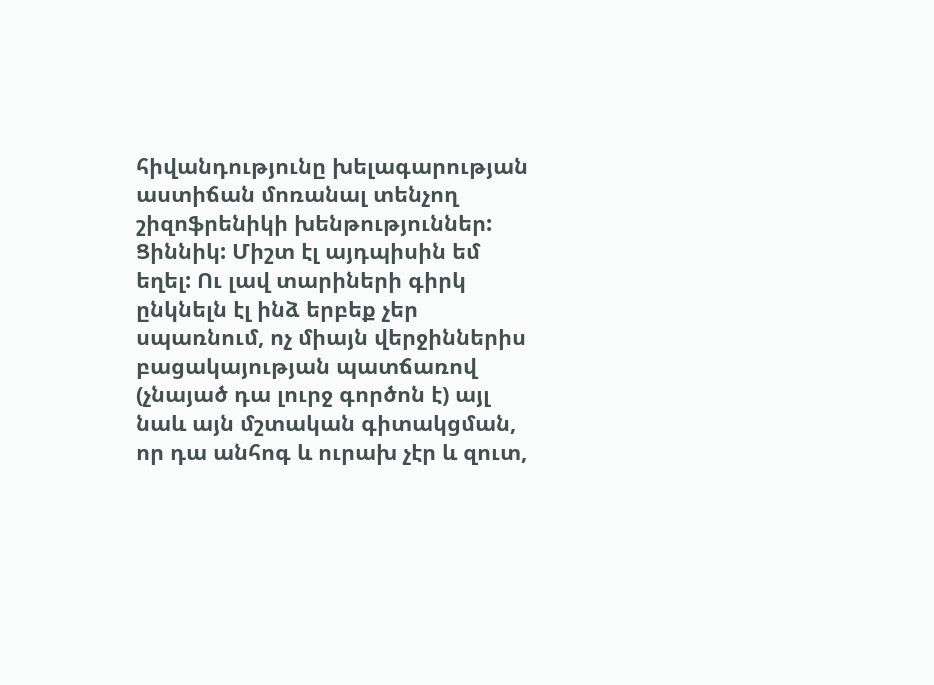հիվանդությունը խելագարության աստիճան մոռանալ տենչող շիզոֆրենիկի խենթություններ: Ցիննիկ: Միշտ էլ այդպիսին եմ եղել: Ու լավ տարիների գիրկ ընկնելն էլ ինձ երբեք չեր սպառնում, ոչ միայն վերջիններիս բացակայության պատճառով (չնայած դա լուրջ գործոն է) այլ նաև այն մշտական գիտակցման, որ դա անհոգ և ուրախ չէր և զուտ,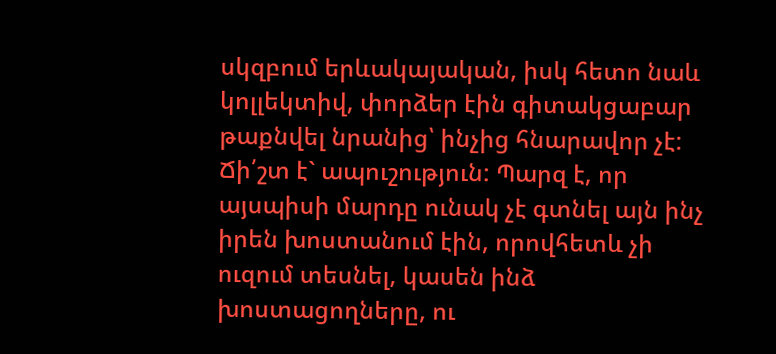սկզբում երևակայական, իսկ հետո նաև կոլլեկտիվ, փորձեր էին գիտակցաբար թաքնվել նրանից՝ ինչից հնարավոր չէ: Ճի՛շտ է` ապուշություն: Պարզ է, որ այսպիսի մարդը ունակ չէ գտնել այն ինչ իրեն խոստանում էին, որովհետև չի ուզում տեսնել, կասեն ինձ խոստացողները, ու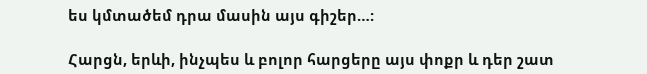ես կմտածեմ դրա մասին այս գիշեր…:

Հարցն, երևի, ինչպես և բոլոր հարցերը այս փոքր և դեր շատ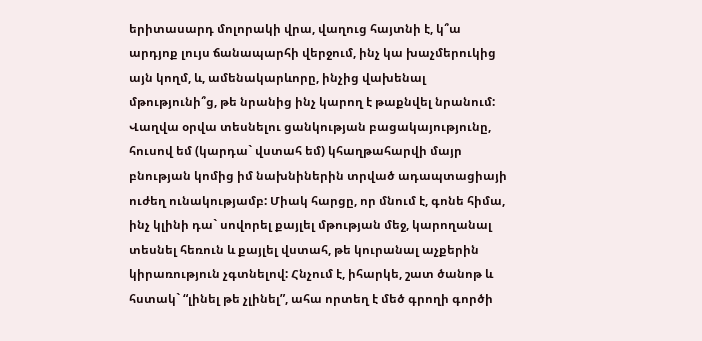երիտասարդ մոլորակի վրա, վաղուց հայտնի է, կ՞ա արդյոք լույս ճանապարհի վերջում, ինչ կա խաչմերուկից այն կողմ, և, ամենակարևորը, ինչից վախենալ մթությունի՞ց, թե նրանից ինչ կարող է թաքնվել նրանում: Վաղվա օրվա տեսնելու ցանկության բացակայությունը, հուսով եմ (կարդա` վստահ եմ) կհաղթահարվի մայր բնության կոմից իմ նախնիներին տրված ադապտացիայի ուժեղ ունակությամբ: Միակ հարցը, որ մնում է, գոնե հիմա, ինչ կլինի դա` սովորել քայլել մթության մեջ, կարողանալ տեսնել հեռուն և քայլել վստահ, թե կուրանալ աչքերին կիրառություն չգտնելով: Հնչում է, իհարկե, շատ ծանոթ և հստակ` “լինել թե չլինել”, ահա որտեղ է մեծ գրողի գործի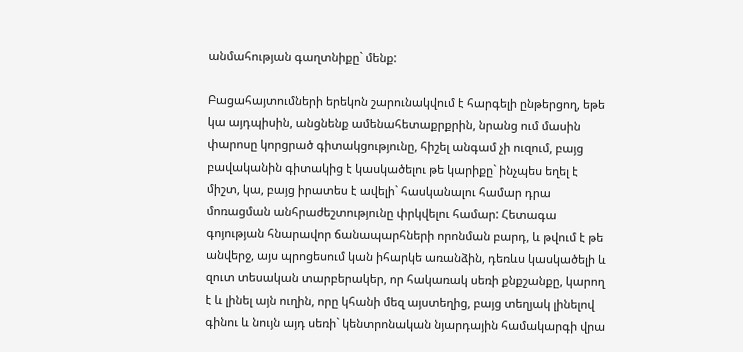անմահության գաղտնիքը` մենք:

Բացահայտումների երեկոն շարունակվում է հարգելի ընթերցող, եթե կա այդպիսին, անցնենք ամենահետաքրքրին, նրանց ում մասին փարոսը կորցրած գիտակցությունը, հիշել անգամ չի ուզում, բայց բավականին գիտակից է կասկածելու թե կարիքը` ինչպես եղել է միշտ, կա, բայց իրատես է ավելի` հասկանալու համար դրա մոռացման անհրաժեշտությունը փրկվելու համար: Հետագա գոյության հնարավոր ճանապարհների որոնման բարդ, և թվում է թե անվերջ, այս պրոցեսում կան իհարկե առանձին, դեռևս կասկածելի և զուտ տեսական տարբերակեր, որ հակառակ սեռի քնքշանքը, կարող է և լինել այն ուղին, որը կհանի մեզ այստեղից, բայց տեղյակ լինելով գինու և նույն այդ սեռի` կենտրոնական նյարդային համակարգի վրա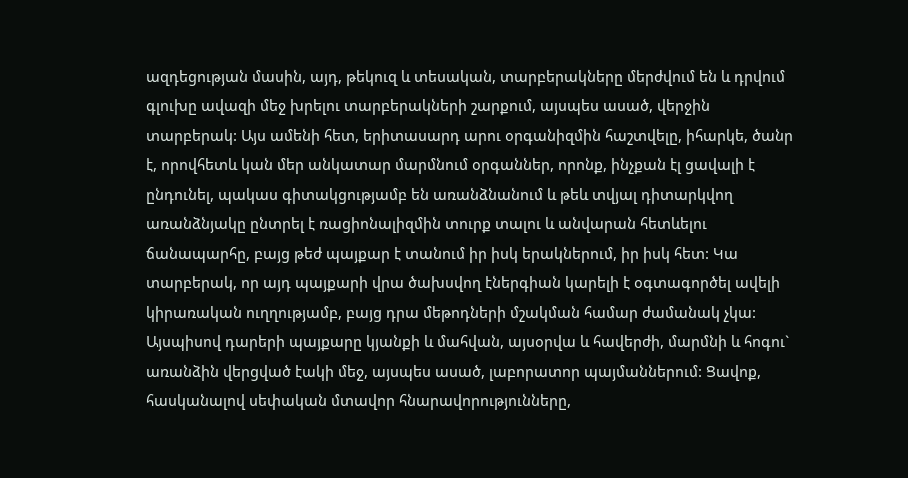ազդեցության մասին, այդ, թեկուզ և տեսական, տարբերակները մերժվում են և դրվում գլուխը ավազի մեջ խրելու տարբերակների շարքում, այսպես ասած, վերջին տարբերակ: Այս ամենի հետ, երիտասարդ արու օրգանիզմին հաշտվելը, իհարկե, ծանր է, որովհետև կան մեր անկատար մարմնում օրգաններ, որոնք, ինչքան էլ ցավալի է ընդունել, պակաս գիտակցությամբ են առանձնանում և թեև տվյալ դիտարկվող առանձնյակը ընտրել է ռացիոնալիզմին տուրք տալու և անվարան հետևելու ճանապարհը, բայց թեժ պայքար է տանում իր իսկ երակներում, իր իսկ հետ: Կա տարբերակ, որ այդ պայքարի վրա ծախսվող էներգիան կարելի է օգտագործել ավելի կիրառական ուղղությամբ, բայց դրա մեթոդների մշակման համար ժամանակ չկա: Այսպիսով դարերի պայքարը կյանքի և մահվան, այսօրվա և հավերժի, մարմնի և հոգու` առանձին վերցված էակի մեջ, այսպես ասած, լաբորատոր պայմաններում: Ցավոք, հասկանալով սեփական մտավոր հնարավորությունները,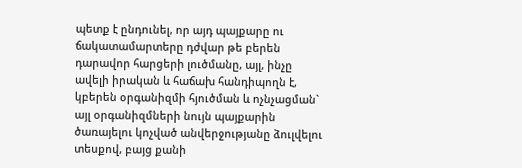պետք է ընդունել, որ այդ պայքարը ու ճակատամարտերը դժվար թե բերեն դարավոր հարցերի լուծմանը, այլ, ինչը ավելի իրական և հաճախ հանդիպողն է, կբերեն օրգանիզմի հյուծման և ոչնչացման` այլ օրգանիզմների նույն պայքարին ծառայելու կոչված անվերջությանը ձուլվելու տեսքով, բայց քանի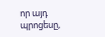որ այդ պրոցեսը,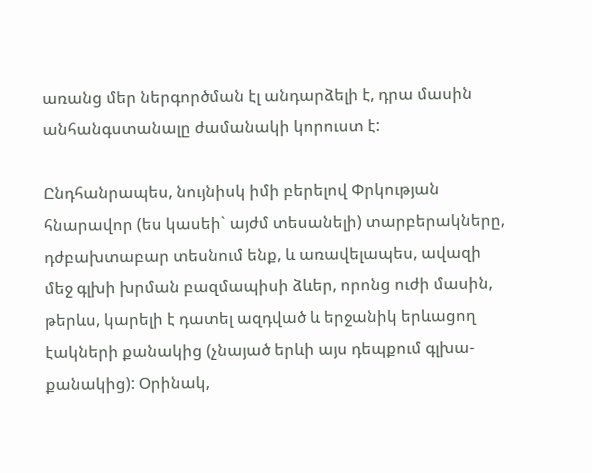առանց մեր ներգործման էլ անդարձելի է, դրա մասին անհանգստանալը ժամանակի կորուստ է:

Ընդհանրապես, նույնիսկ իմի բերելով Փրկության հնարավոր (ես կասեի` այժմ տեսանելի) տարբերակները, դժբախտաբար տեսնում ենք, և առավելապես, ավազի մեջ գլխի խրման բազմապիսի ձևեր, որոնց ուժի մասին, թերևս, կարելի է դատել ազդված և երջանիկ երևացող էակների քանակից (չնայած երևի այս դեպքում գլխա-քանակից): Օրինակ,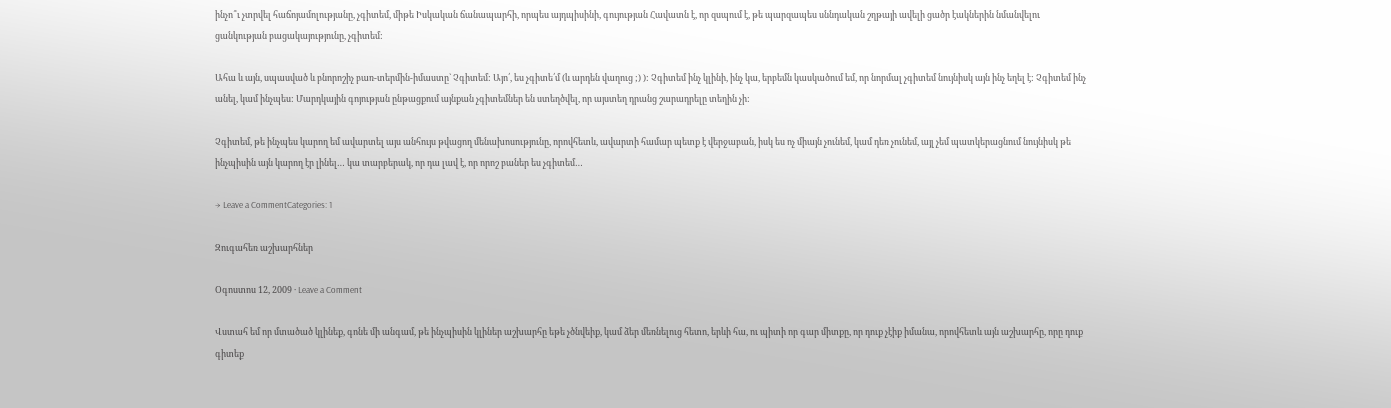ինչո՞ւ չտրվել հաճոյամոլությանը, չգիտեմ, միթե Իսկական ճանապարհի, որպես այդպիսինի, գույության Հավատն է, որ զսպում է, թե պարզապես սննդական շղթայի ավելի ցածր էակներին նմանվելու ցանկության բացակայությունը, չգիտեմ:

Ահա և այն, սպասված և բնորոշիչ բառ-տերմին-իմաստը` Չգիտեմ: Այո՛, ես չգիտե՛մ (և արդեն վաղուց ;) ): Չգիտեմ ինչ կլինի, ինչ կա, երբեմն կասկածում եմ, որ նորմալ չգիտեմ նույնիսկ այն ինչ եղել է: Չգիտեմ ինչ անել, կամ ինչպես: Մարդկային գոյության ընթացքում այնքան չգիտեմներ են ստեղծվել, որ այստեղ դրանց շարադրելը տեղին չի:

Չգիտեմ, թե ինչպես կարող եմ ավարտել այս անհույս թվացող մենախոսությունը, որովհետև, ավարտի համար պետք է վերջաբան, իսկ ես ոչ միայն չունեմ, կամ դեռ չունեմ, այլ չեմ պատկերացնում նույնիսկ թե ինչպիսին այն կարող էր լինել… կա տարբերակ, որ դա լավ է, որ որոշ բաներ ես չգիտեմ…

→ Leave a CommentCategories: 1

Զուգահեռ աշխարհներ

Օգոստոս 12, 2009 · Leave a Comment

Վստահ եմ որ մտածած կլինեք, գոնե մի անգամ, թե ինչպիսին կլիներ աշխարհը եթե չծնվեիք, կամ ձեր մեռնելուց հետո, երևի հա, ու պիտի որ գար միտքը, որ դուք չէիք իմանա, որովհետև այն աշխարհը, որը դուք գիտեք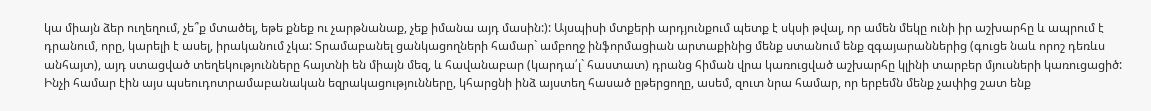կա միայն ձեր ուղեղում, չե՞ք մտածել, եթե քնեք ու չարթնանաք, չեք իմանա այդ մասին:): Այսպիսի մտքերի արդյունքում պետք է սկսի թվալ, որ ամեն մեկը ունի իր աշխարհը և ապրում է դրանում, որը, կարելի է ասել, իրականում չկա: Տրամաբանել ցանկացողների համար` ամբողջ ինֆորմացիան արտաքինից մենք ստանում ենք զգայարաններից (գուցե նաև որոշ դեռևս անհայտ), այդ ստացված տեղեկությունները հայտնի են միայն մեզ, և հավանաբար (կարդա՛լ` հաստատ) դրանց հիման վրա կառուցված աշխարհը կլինի տարբեր մյուսների կառուցացիծ:
Ինչի համար էին այս պսեուդոտրամաբանական եզրակացությունները, կհարցնի ինձ այստեղ հասած ըթերցողը, ասեմ, զուտ նրա համար, որ երբեմն մենք չափից շատ ենք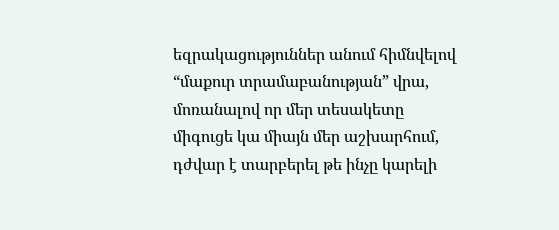եզրակացություններ անում հիմնվելով “մաքուր տրամաբանության” վրա, մոռանալով որ մեր տեսակետը միգուցե կա միայն մեր աշխարհում, դժվար է տարբերել թե ինչը կարելի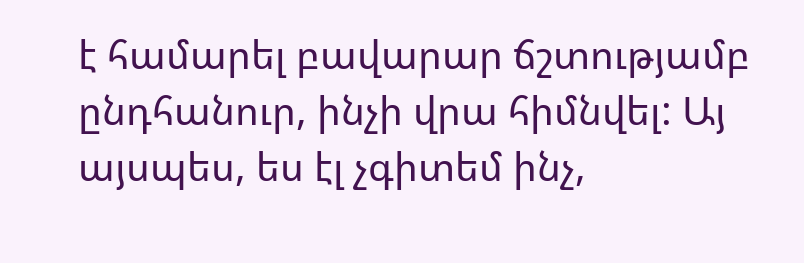է համարել բավարար ճշտությամբ ընդհանուր, ինչի վրա հիմնվել: Այ այսպես, ես էլ չգիտեմ ինչ,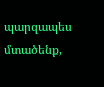պարզապես մտածենք,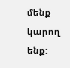մենք կարող ենք: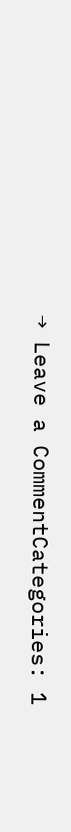→ Leave a CommentCategories: 1